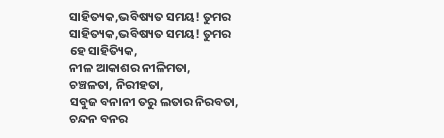ସାହିତ୍ୟକ,ଭବିଷ୍ୟତ ସମୟ! ତୁମର
ସାହିତ୍ୟକ,ଭବିଷ୍ୟତ ସମୟ! ତୁମର
ହେ ସାହିତ୍ୟିକ,
ନୀଳ ଆକାଶର ନୀଳିମତା,
ଚଞ୍ଚଳତା, ନିରୀହତା,
ସବୁଜ ବନାନୀ ତରୁ ଲତାର ନିରବତା,
ଚନ୍ଦନ ବନର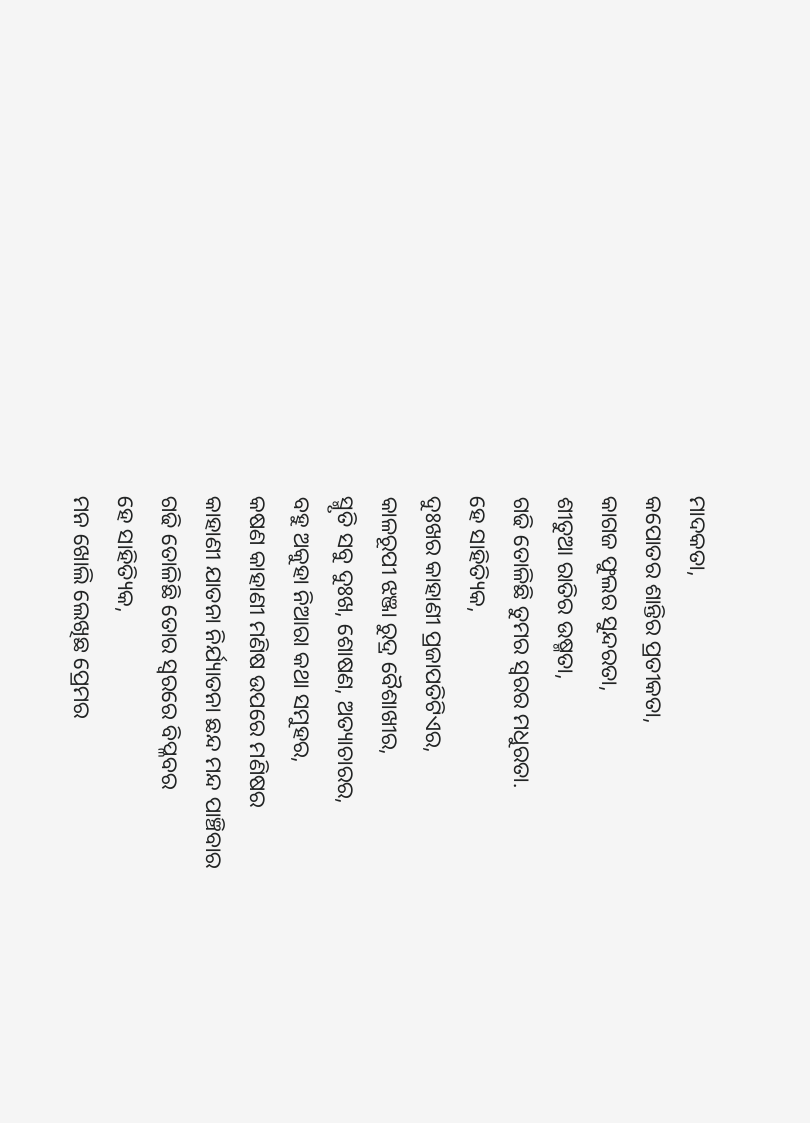ମାଦକତା,
କପୋତର ଶାନ୍ତିର ପ୍ରତୀକତା,
କାଗଜ ଫୁଲର ସୁନ୍ଦରତା,
ଶୀତୁଆ ରାତିର ଉଷ୍ମତା,
ଗଢି ତୋଳିଛି ତୁମର ସ୍ୱରର ମଧୁରତା.
ହେ ସାହିତ୍ୟିକ,
ଦୁଃଖର କାହାଣୀ ପ୍ରଜାପତିଟିଏର,
କାଳରୂପୀ ଝଞ୍ଜା ରୁଦ୍ର ବୈଶାଖୀର,
ସ୍ମୃତି ସବୁ ଦୁଃଖ, ଶୋଷଣ, ଅତ୍ୟାଚାରର,
ବହୁ ଅକୁହା ନିଆରା କଥା ସମୁହର,
କଷଣ କାହାଣୀ ମଣିଷ ଉପରେ ମଣିଷର
କାହାଣୀ ଯାତନା ନିର୍ଯ୍ୟାତନା ଛନ୍ଦ ମନ୍ଦ ପାଞ୍ଚିବାର
ଗଢି ତୋଳିଛି ତୋର ସ୍ୱରରେ ବିପ୍ଳବର
ହେ ସାହିତ୍ୟିକ,
ମନ ଖୋଲି ଲେଖିଛ ପ୍ରେମର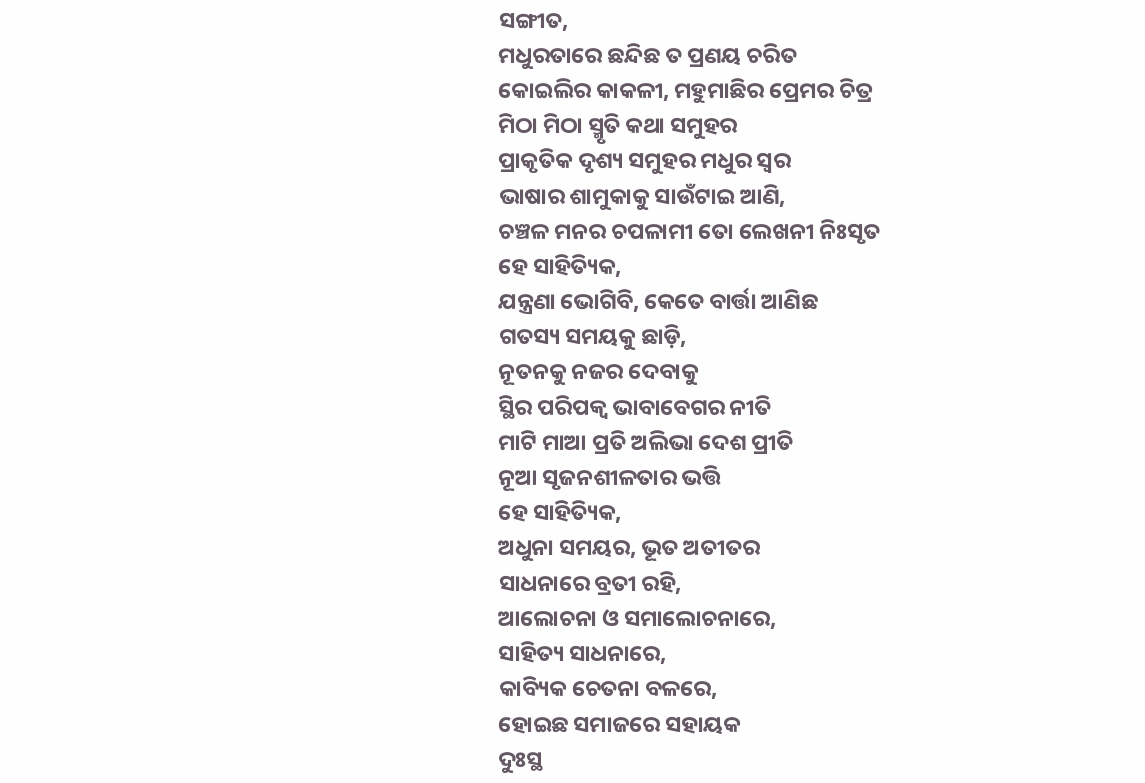ସଙ୍ଗୀତ,
ମଧୁରତାରେ ଛନ୍ଦିଛ ତ ପ୍ରଣୟ ଚରିତ
କୋଇଲିର କାକଳୀ, ମହୁମାଛିର ପ୍ରେମର ଚିତ୍ର
ମିଠା ମିଠା ସ୍ମୃତି କଥା ସମୁହର
ପ୍ରାକୃତିକ ଦୃଶ୍ୟ ସମୁହର ମଧୁର ସ୍ୱର
ଭାଷାର ଶାମୁକାକୁ ସାଉଁଟାଇ ଆଣି,
ଚଞ୍ଚଳ ମନର ଚପଳାମୀ ତୋ ଲେଖନୀ ନିଃସୃତ
ହେ ସାହିତ୍ୟିକ,
ଯନ୍ତ୍ରଣା ଭୋଗିବି, କେତେ ବାର୍ତ୍ତା ଆଣିଛ
ଗତସ୍ୟ ସମୟକୁ ଛାଡ଼ି,
ନୂତନକୁ ନଜର ଦେବାକୁ
ସ୍ଥିର ପରିପକ୍ୱ ଭାବାବେଗର ନୀତି
ମାଟି ମାଆ ପ୍ରତି ଅଲିଭା ଦେଶ ପ୍ରୀତି
ନୂଆ ସୃଜନଶୀଳତାର ଭତ୍ତି
ହେ ସାହିତ୍ୟିକ,
ଅଧୁନା ସମୟର, ଭୂତ ଅତୀତର
ସାଧନାରେ ବ୍ରତୀ ରହି,
ଆଲୋଚନା ଓ ସମାଲୋଚନାରେ,
ସାହିତ୍ୟ ସାଧନାରେ,
କାବ୍ୟିକ ଚେତନା ବଳରେ,
ହୋଇଛ ସମାଜରେ ସହାୟକ
ଦୁଃସ୍ଥ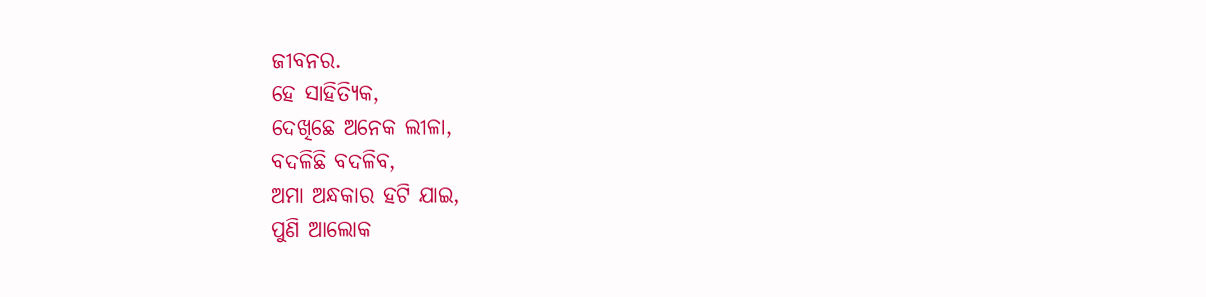ଜୀବନର.
ହେ ସାହିତ୍ୟିକ,
ଦେଖିଛେ ଅନେକ ଲୀଳା,
ବଦଳିଛି ବଦଳିବ,
ଅମା ଅନ୍ଧକାର ହଟି ଯାଇ,
ପୁଣି ଆଲୋକ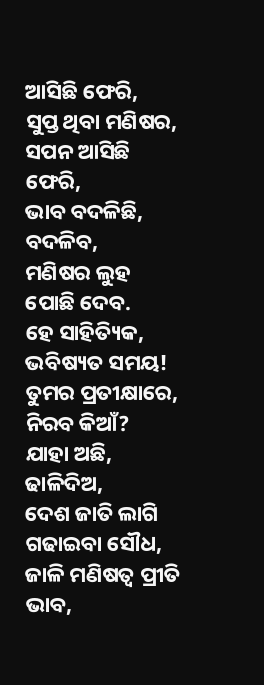ଆସିଛି ଫେରି,
ସୁପ୍ତ ଥିବା ମଣିଷର,
ସପନ ଆସିଛି ଫେରି,
ଭାବ ବଦଳିଛି, ବଦଳିବ,
ମଣିଷର ଲୁହ ପୋଛି ଦେବ.
ହେ ସାହିତ୍ୟିକ,
ଭବିଷ୍ୟତ ସମୟ!
ତୁମର ପ୍ରତୀକ୍ଷାରେ,
ନିରବ କିଆଁ?
ଯାହା ଅଛି, ଢାଳିଦିଅ,
ଦେଶ ଜାତି ଲାଗି ଗଢାଇବା ସୌଧ,
ଜାଳି ମଣିଷତ୍ୱ ପ୍ରୀତି ଭାବ,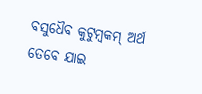ବସୁଧୈବ କୁଟୁମ୍ବକମ୍ ଅର୍ଥ
ତେବେ ଯାଇ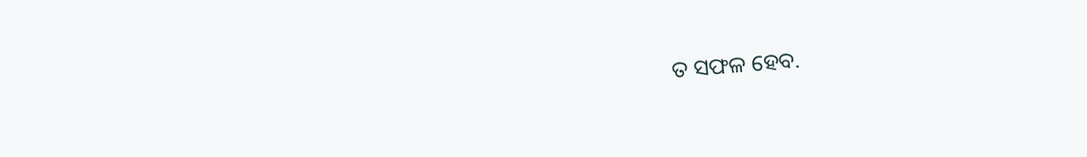ତ ସଫଳ ହେବ.